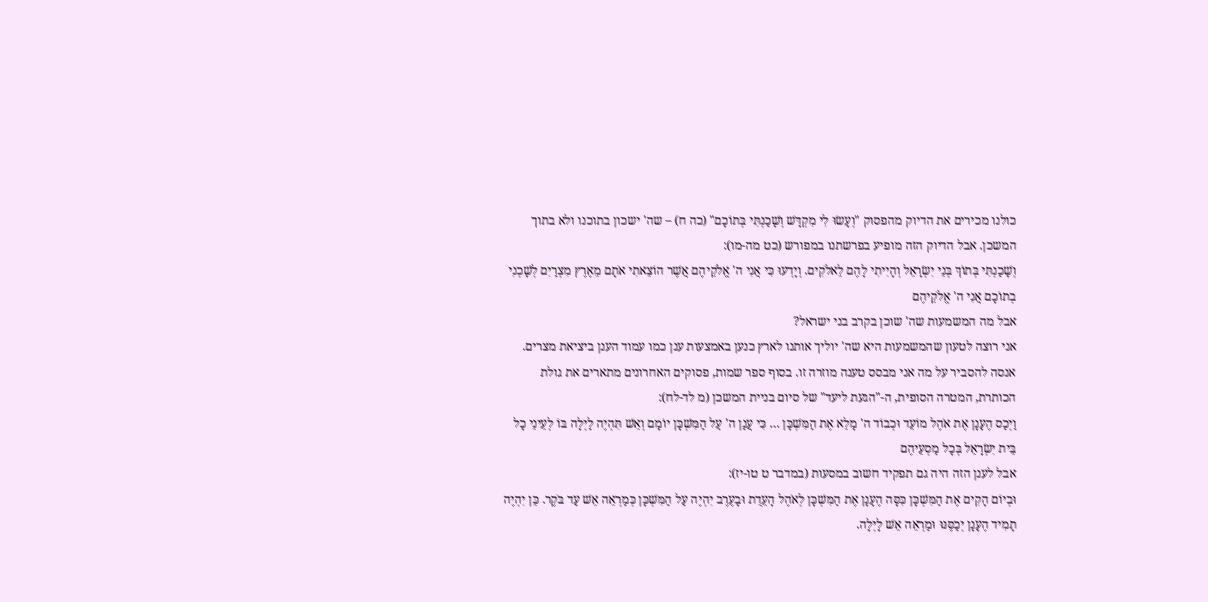כולנו מכירים את הדיוק מהפסוק "וְעָשׂוּ לִי מִקְדָּשׁ וְשָׁכַנְתִּי בְּתוֹכָם" (כה ח) – שה' ישכון בתוכנו ולא בתוך המשכן. אבל הדיוק הזה מופיע בפרשתנו במפורש (כט מה-מו):
וְשָׁכַנְתִּי בְּתוֹךְ בְּנֵי יִשְׂרָאֵל וְהָיִיתִי לָהֶם לֵאלֹקִים. וְיָדְעוּ כִּי אֲנִי ה' אֱלֹקֵיהֶם אֲשֶׁר הוֹצֵאתִי אֹתָם מֵאֶרֶץ מִצְרַיִם לְשָׁכְנִי בְתוֹכָם אֲנִי ה' אֱלֹקֵיהֶם
אבל מה המשמעות שה' שוכן בקרב בני ישראל?
אני רוצה לטעון שהמשמעות היא שה' יוליך אותנו לארץ כנען באמצעות ענן כמו עמוד הענן ביציאת מצרים.
אנסה להסביר על מה אני מבסס טענה מוזרה זו. בסוף ספר שמות, פסוקים האחרונים מתארים את גולת הכותרת, המטרה הסופית, ה-"הגעת ליעד" של סיום בניית המשכן (מ לד-לח):
וַיְכַס הֶעָנָן אֶת אֹהֶל מוֹעֵד וּכְבוֹד ה' מָלֵא אֶת הַמִּשְׁכָּן … כִּי עֲנַן ה' עַל הַמִּשְׁכָּן יוֹמָם וְאֵשׁ תִּהְיֶה לַיְלָה בּוֹ לְעֵינֵי כָל בֵּית יִשְׂרָאֵל בְּכָל מַסְעֵיהֶם
אבל לענן הזה היה גם תפקיד חשוב במסעות (במדבר ט טו-יז):
וּבְיוֹם הָקִים אֶת הַמִּשְׁכָּן כִּסָּה הֶעָנָן אֶת הַמִּשְׁכָּן לְאֹהֶל הָעֵדֻת וּבָעֶרֶב יִהְיֶה עַל הַמִּשְׁכָּן כְּמַרְאֵה אֵשׁ עַד בֹּקֶר. כֵּן יִהְיֶה תָמִיד הֶעָנָן יְכַסֶּנּוּ וּמַרְאֵה אֵשׁ לָיְלָה.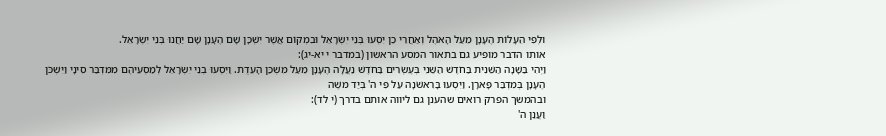וּלְפִי הֵעָלוֹת הֶעָנָן מֵעַל הָאֹהֶל וְאַחֲרֵי כֵן יִסְעוּ בְּנֵי יִשְׂרָאֵל וּבִמְקוֹם אֲשֶׁר יִשְׁכָּן שָׁם הֶעָנָן שָׁם יַחֲנוּ בְּנֵי יִשְׂרָאֵל.
אותו הדבר מופיע גם בתאור המסע הראשון (במדבר י יא-יג):
וַיְהִי בַּשָּׁנָה הַשֵּׁנִית בַּחֹדֶשׁ הַשֵּׁנִי בְּעֶשְׂרִים בַּחֹדֶשׁ נַעֲלָה הֶעָנָן מֵעַל מִשְׁכַּן הָעֵדֻת. וַיִּסְעוּ בְנֵי יִשְׂרָאֵל לְמַסְעֵיהֶם מִמִּדְבַּר סִינָי וַיִּשְׁכֹּן הֶעָנָן בְּמִדְבַּר פָּארָן. וַיִּסְעוּ בָּרִאשֹׁנָה עַל פִּי ה' בְּיַד משֶׁה
ובהמשך הפרק רואים שהענן גם ליווה אותם בדרך (י לד):
וַעֲנַן ה'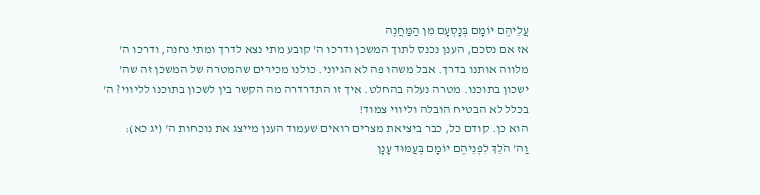עֲלֵיהֶם יוֹמָם בְּנָסְעָם מִן הַמַּחֲנֶה
אז אם נסכם, הענן נכנס לתוך המשכן ודרכו ה' קובע מתי נצא לדרך ומתי נחנה, ודרכו ה' מלווה אותנו בדרך. אבל משהו פה לא הגיוני. כולנו מכירים שהמטרה של המשכן זה שה' ישכון בתוכנו. מטרה נעלה בהחלט. איך זו התדרדרה מה הקשר בין לשכון בתוכנו לליווי? ה' בכלל לא הבטיח הובלה וליווי צמוד!
הוא כן. קודם כל, כבר ביציאת מצרים רואים שעמוד הענן מייצג את נוכחות ה' (יג כא):
וַה' הֹלֵךְ לִפְנֵיהֶם יוֹמָם בְּעַמּוּד עָנָן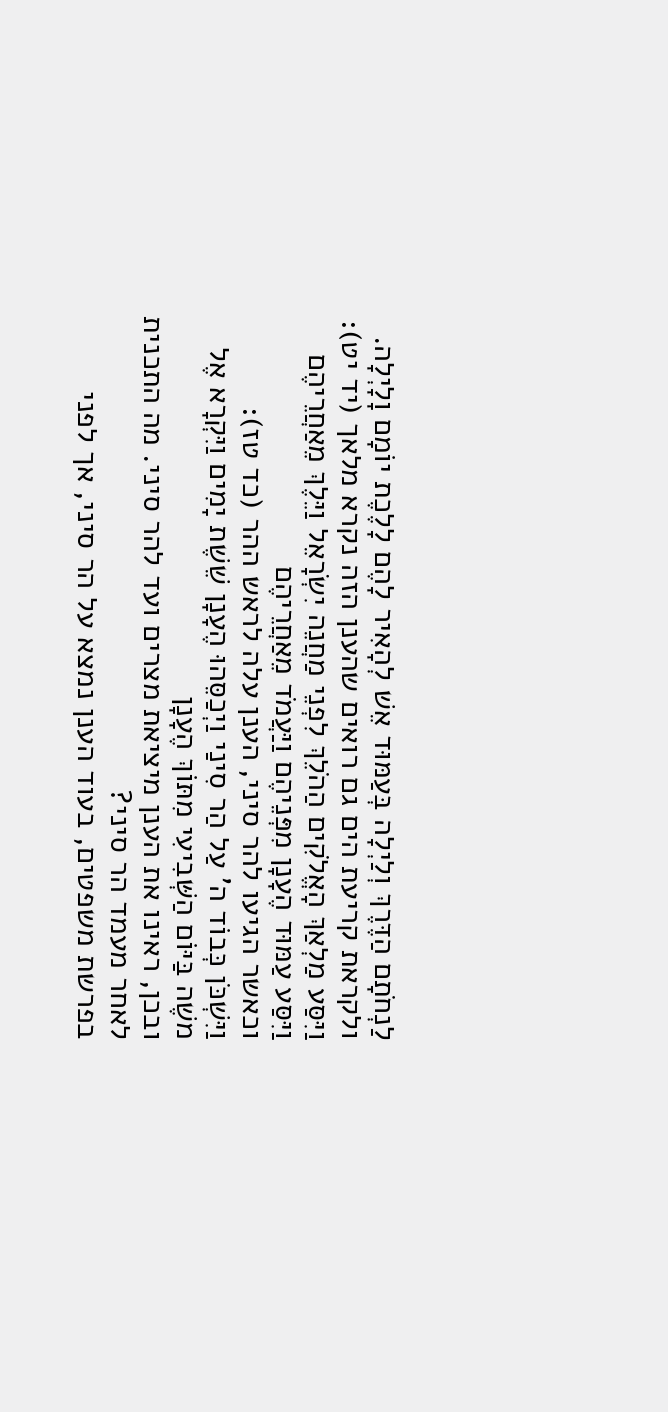לַנְחֹתָם הַדֶּרֶךְ וְלַיְלָה בְּעַמּוּד אֵשׁ לְהָאִיר לָהֶם לָלֶכֶת יוֹמָם וָלָיְלָה.
ולקראת קריעת הים גם רואים שהענן הזה נקרא מלאך (יד יט):
וַיִּסַּע מַלְאַךְ הָאֱלֹקִים הַהֹלֵךְ לִפְנֵי מַחֲנֵה יִשְׂרָאֵל וַיֵּלֶךְ מֵאַחֲרֵיהֶם וַיִּסַּע עַמּוּד הֶעָנָן מִפְּנֵיהֶם וַיַּעֲמֹד מֵאַחֲרֵיהֶם
וכאשר הגיעו להר סיני, הענן עלה לראש ההר (כד טז):
וַיִּשְׁכֹּן כְּבוֹד ה' עַל הַר סִינַי וַיְכַסֵּהוּ הֶעָנָן שֵׁשֶׁת יָמִים וַיִּקְרָא אֶל משֶׁה בַּיּוֹם הַשְּׁבִיעִי מִתּוֹךְ הֶעָנָן
ובכן, ראינו את הענן מיציאת מצרים ועד להר סיני. מה התכנית לאחר מעמד הר סיני?
בפרשת משפטים, בעוד הענן נמצא על הר סיני, אך לפני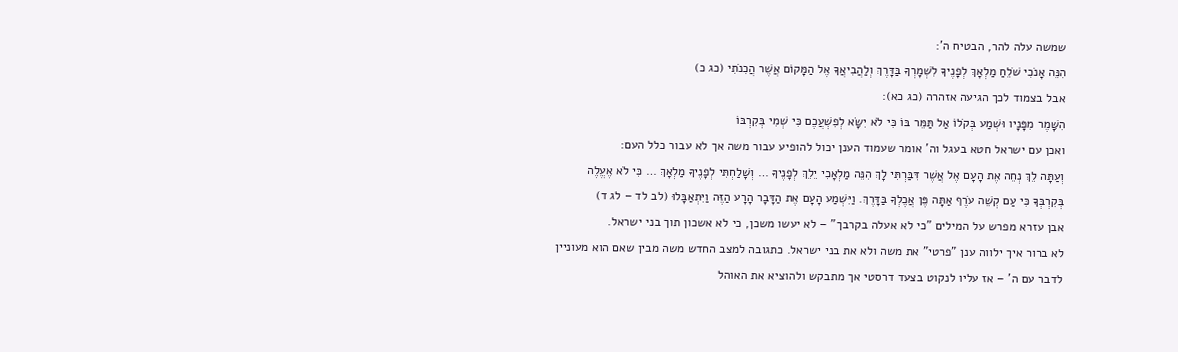שמשה עלה להר, הבטיח ה':
הִנֵּה אָנֹכִי שֹׁלֵחַ מַלְאָךְ לְפָנֶיךָ לִשְׁמָרְךָ בַּדָּרֶךְ וְלַהֲבִיאֲךָ אֶל הַמָּקוֹם אֲשֶׁר הֲכִנֹתִי (כג כ)
אבל בצמוד לכך הגיעה אזהרה (כג כא):
הִשָּׁמֶר מִפָּנָיו וּשְׁמַע בְּקֹלוֹ אַל תַּמֵּר בּוֹ כִּי לֹא יִשָּׂא לְפִשְׁעֲכֶם כִּי שְׁמִי בְּקִרְבּוֹ
ואכן עם ישראל חטא בעגל וה' אומר שעמוד הענן יכול להופיע עבור משה אך לא עבור כלל העם:
וְעַתָּה לֵךְ נְחֵה אֶת הָעָם אֶל אֲשֶׁר דִּבַּרְתִּי לָךְ הִנֵּה מַלְאָכִי יֵלֵךְ לְפָנֶיךָ … וְשָׁלַחְתִּי לְפָנֶיךָ מַלְאָךְ … כִּי לֹא אֶעֱלֶה בְּקִרְבְּךָ כִּי עַם קְשֵׁה עֹרֶף אַתָּה פֶּן אֲכֶלְךָ בַּדָּרֶךְ. וַיִּשְׁמַע הָעָם אֶת הַדָּבָר הָרָע הַזֶּה וַיִּתְאַבָּלוּ (לב לד – לג ד)
אבן עזרא מפרש על המילים "כי לא אעלה בקרבך" – לא יעשו משכן, כי לא אשכון תוך בני ישראל.
לא ברור איך ילווה ענן "פרטי" את משה ולא את בני ישראל. כתגובה למצב החדש משה מבין שאם הוא מעוניין לדבר עם ה' – אז עליו לנקוט בצעד דרסטי אך מתבקש ולהוציא את האוהל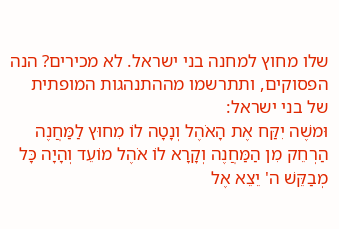שלו מחוץ למחנה בני ישראל. לא מכירים? הנה הפסוקים, ותתרשמו מההתנהגות המופתית של בני ישראל:
וּמשֶׁה יִקַּח אֶת הָאֹהֶל וְנָטָה לוֹ מִחוּץ לַמַּחֲנֶה הַרְחֵק מִן הַמַּחֲנֶה וְקָרָא לוֹ אֹהֶל מוֹעֵד וְהָיָה כָּל מְבַקֵּשׁ ה' יֵצֵא אֶל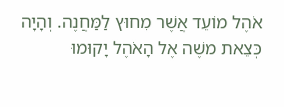אֹהֶל מוֹעֵד אֲשֶׁר מִחוּץ לַמַּחֲנֶה. וְהָיָה כְּצֵאת משֶׁה אֶל הָאֹהֶל יָקוּמוּ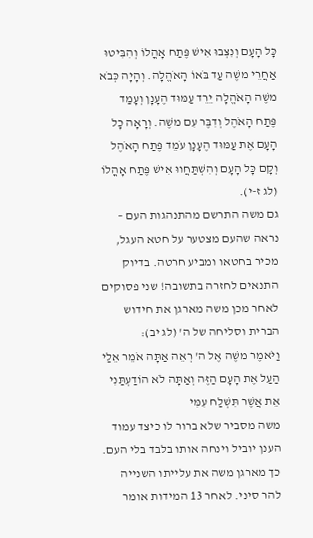כָּל הָעָם וְנִצְּבוּ אִישׁ פֶּתַח אָהֳלוֹ וְהִבִּיטוּ אַחֲרֵי משֶׁה עַד בֹּאוֹ הָאֹהֱלָה. וְהָיָה כְּבֹא משֶׁה הָאֹהֱלָה יֵרֵד עַמּוּד הֶעָנָן וְעָמַד פֶּתַח הָאֹהֶל וְדִבֶּר עִם משֶׁה. וְרָאָה כָל הָעָם אֶת עַמּוּד הֶעָנָן עֹמֵד פֶּתַח הָאֹהֶל וְקָם כָּל הָעָם וְהִשְׁתַּחֲווּ אִישׁ פֶּתַח אָהֳלוֹ (לג ז-י).
גם משה התרשם מהתנהגות העם – נראה שהעם מצטער על חטא העגל, מכיר בחטאו ומביע חרטה. בדיוק התנאים לחזרה בתשובה! שני פסוקים לאחר מכן משה מארגן את חידוש הברית וסליחה של ה' (לג יב):
וַיֹּאמֶר משֶׁה אֶל ה' רְאֵה אַתָּה אֹמֵר אֵלַי הַעַל אֶת הָעָם הַזֶּה וְאַתָּה לֹא הוֹדַעְתַּנִי אֵת אֲשֶׁר תִּשְׁלַח עִמִּי
משה מסביר שלא ברור לו כיצד עמוד הענן יוביל וינחה אותו בלבד בלי העם. כך מארגן משה את עלייתו השנייה להר סיני. לאחר 13 המידות אומר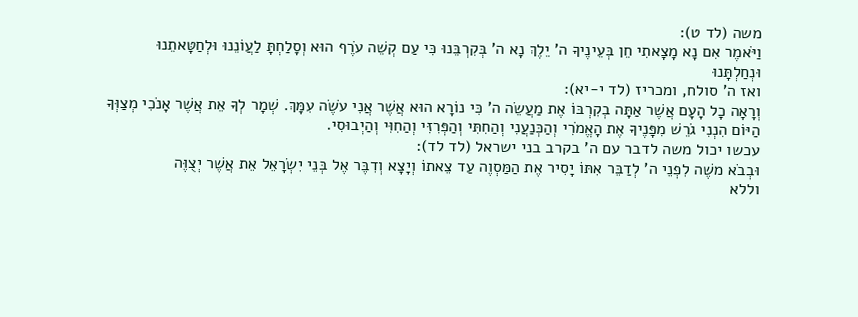משה (לד ט):
וַיֹּאמֶר אִם נָא מָצָאתִי חֵן בְּעֵינֶיךָ ה' יֵלֶךְ נָא ה' בְּקִרְבֵּנוּ כִּי עַם קְשֵׁה עֹרֶף הוּא וְסָלַחְתָּ לַעֲוֹנֵנוּ וּלְחַטָּאתֵנוּ וּנְחַלְתָּנוּ
ואז ה' סולח, ומכריז (לד י-יא):
וְרָאָה כָל הָעָם אֲשֶׁר אַתָּה בְקִרְבּוֹ אֶת מַעֲשֵׂה ה' כִּי נוֹרָא הוּא אֲשֶׁר אֲנִי עֹשֶׂה עִמָּךְ. שְׁמָר לְךָ אֵת אֲשֶׁר אָנֹכִי מְצַוְּךָ הַיּוֹם הִנְנִי גֹרֵשׁ מִפָּנֶיךָ אֶת הָאֱמֹרִי וְהַכְּנַעֲנִי וְהַחִתִּי וְהַפְּרִזִּי וְהַחִוִּי וְהַיְבוּסִי.
עכשו יכול משה לדבר עם ה' בקרב בני ישראל (לד לד):
וּבְבֹא משֶׁה לִפְנֵי ה' לְדַבֵּר אִתּוֹ יָסִיר אֶת הַמַּסְוֶה עַד צֵאתוֹ וְיָצָא וְדִבֶּר אֶל בְּנֵי יִשְׂרָאֵל אֵת אֲשֶׁר יְצֻוֶּה
וללא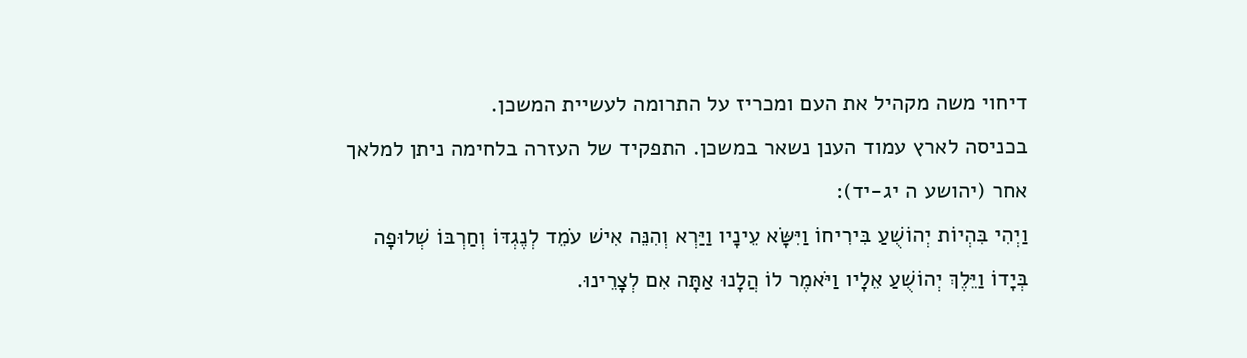דיחוי משה מקהיל את העם ומכריז על התרומה לעשיית המשכן.
בכניסה לארץ עמוד הענן נשאר במשכן. התפקיד של העזרה בלחימה ניתן למלאך אחר (יהושע ה יג-יד):
וַיְהִי בִּהְיוֹת יְהוֹשֻׁעַ בִּירִיחוֹ וַיִּשָּׂא עֵינָיו וַיַּרְא וְהִנֵּה אִישׁ עֹמֵד לְנֶגְדּוֹ וְחַרְבּוֹ שְׁלוּפָה בְּיָדוֹ וַיֵּלֶךְ יְהוֹשֻׁעַ אֵלָיו וַיֹּאמֶר לוֹ הֲלָנוּ אַתָּה אִם לְצָרֵינוּ.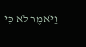וַיֹּאמֶר לֹא כִּי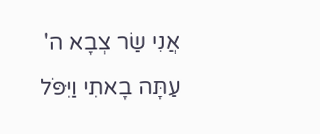אֲנִי שַׂר צְבָא ה' עַתָּה בָאתִי וַיִּפֹּל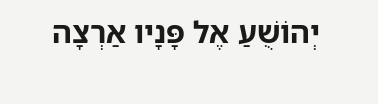יְהוֹשֻׁעַ אֶל פָּנָיו אַרְצָה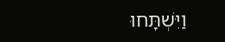וַיִּשְׁתָּחוּ